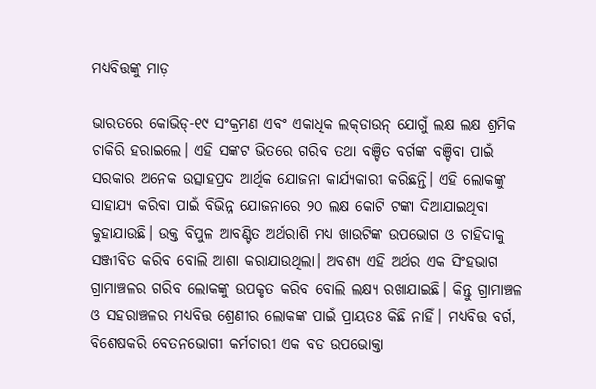ମଧ୍ୟବିତ୍ତଙ୍କୁ ମାଡ଼

ଭାରତରେ କୋଭିଡ୍‌-୧୯ ସଂକ୍ରମଣ ଏବଂ ଏକାଧିକ ଲକ୍‌ଡାଉନ୍‌ ଯୋଗୁଁ ଲକ୍ଷ ଲକ୍ଷ ଶ୍ରମିକ ଚାକିରି ହରାଇଲେ। ଏହି ସଙ୍କଟ ଭିତରେ ଗରିବ ତଥା ବଞ୍ଚିତ ବର୍ଗଙ୍କ ବଞ୍ଚିବା ପାଇଁ ସରକାର ଅନେକ ଉତ୍ସାହପ୍ରଦ ଆର୍ଥିକ ଯୋଜନା କାର୍ଯ୍ୟକାରୀ କରିଛନ୍ତି। ଏହି ଲୋକଙ୍କୁ ସାହାଯ୍ୟ କରିବା ପାଇଁ ବିଭିନ୍ନ ଯୋଜନାରେ ୨୦ ଲକ୍ଷ କୋଟି ଟଙ୍କା ଦିଆଯାଇଥିବା କୁହାଯାଉଛି। ଉକ୍ତ ବିପୁଳ ଆବଣ୍ଟିତ ଅର୍ଥରାଶି ମଧ୍ୟ ଖାଉଟିଙ୍କ ଉପଭୋଗ ଓ ଚାହିଦାକୁ ସଞ୍ଜୀବିତ କରିବ ବୋଲି ଆଶା କରାଯାଉଥିଲା। ଅବଶ୍ୟ ଏହି ଅର୍ଥର ଏକ ସିଂହଭାଗ ଗ୍ରାମାଞ୍ଚଳର ଗରିବ ଲୋକଙ୍କୁ ଉପକୃତ କରିବ ବୋଲି ଲକ୍ଷ୍ୟ ରଖାଯାଇଛି। କିନ୍ତୁ ଗ୍ରାମାଞ୍ଚଳ ଓ ସହରାଞ୍ଚଳର ମଧ୍ୟବିତ୍ତ ଶ୍ରେଣୀର ଲୋକଙ୍କ ପାଇଁ ପ୍ରାୟତଃ କିଛି ନାହିଁ। ମଧ୍ୟବିତ୍ତ ବର୍ଗ, ବିଶେଷକରି ବେତନଭୋଗୀ କର୍ମଚାରୀ ଏକ ବଡ ଉପଭୋକ୍ତା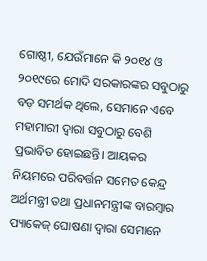ଗୋଷ୍ଠୀ, ଯେଉଁମାନେ କି ୨୦୧୪ ଓ ୨୦୧୯ରେ ମୋଦି ସରକାରଙ୍କର ସବୁଠାରୁ ବଡ଼ ସମର୍ଥକ ଥିଲେ, ସେମାନେ ଏବେ ମହାମାରୀ ଦ୍ୱାରା ସବୁଠାରୁ ବେଶି ପ୍ରଭାବିତ ହୋଇଛନ୍ତି। ଆୟକର ନିୟମରେ ପରିବର୍ତ୍ତନ ସମେତ କେନ୍ଦ୍ର ଅର୍ଥମନ୍ତ୍ରୀ ତଥା ପ୍ରଧାନମନ୍ତ୍ରୀଙ୍କ ବାରମ୍ବାର ପ୍ୟାକେଜ୍‌ ଘୋଷଣା ଦ୍ୱାରା ସେମାନେ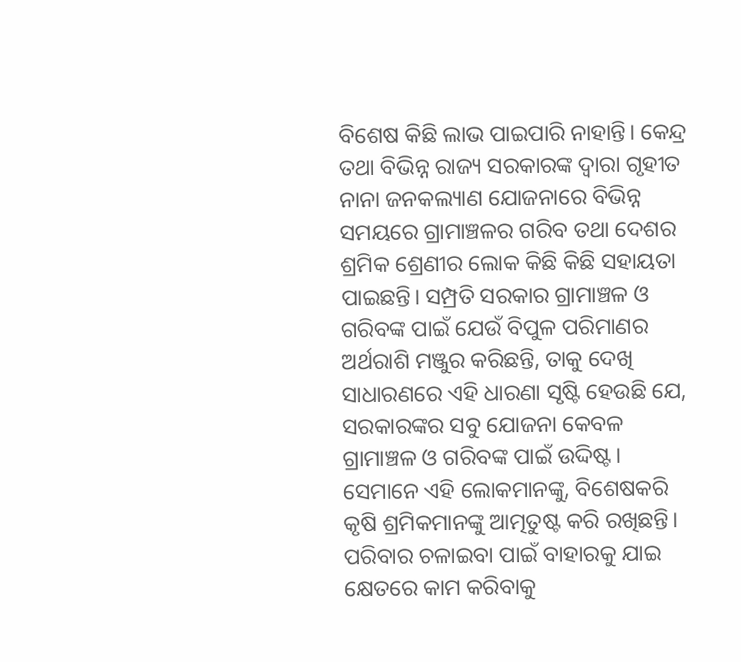ବିଶେଷ କିଛି ଲାଭ ପାଇପାରି ନାହାନ୍ତି। କେନ୍ଦ୍ର ତଥା ବିଭିନ୍ନ ରାଜ୍ୟ ସରକାରଙ୍କ ଦ୍ୱାରା ଗୃହୀତ ନାନା ଜନକଲ୍ୟାଣ ଯୋଜନାରେ ବିଭିନ୍ନ ସମୟରେ ଗ୍ରାମାଞ୍ଚଳର ଗରିବ ତଥା ଦେଶର ଶ୍ରମିକ ଶ୍ରେଣୀର ଲୋକ କିଛି କିଛି ସହାୟତା ପାଇଛନ୍ତି। ସମ୍ପ୍ରତି ସରକାର ଗ୍ରାମାଞ୍ଚଳ ଓ ଗରିବଙ୍କ ପାଇଁ ଯେଉଁ ବିପୁଳ ପରିମାଣର ଅର୍ଥରାଶି ମଞ୍ଜୁର କରିଛନ୍ତି, ତାକୁ ଦେଖି ସାଧାରଣରେ ଏହି ଧାରଣା ସୃଷ୍ଟି ହେଉଛି ଯେ, ସରକାରଙ୍କର ସବୁ ଯୋଜନା କେବଳ ଗ୍ରାମାଞ୍ଚଳ ଓ ଗରିବଙ୍କ ପାଇଁ ଉଦ୍ଦିଷ୍ଟ। ସେମାନେ ଏହି ଲୋକମାନଙ୍କୁ, ବିଶେଷକରି କୃଷି ଶ୍ରମିକମାନଙ୍କୁ ଆତ୍ମତୁଷ୍ଟ କରି ରଖିଛନ୍ତି। ପରିବାର ଚଳାଇବା ପାଇଁ ବାହାରକୁ ଯାଇ କ୍ଷେତରେ କାମ କରିବାକୁ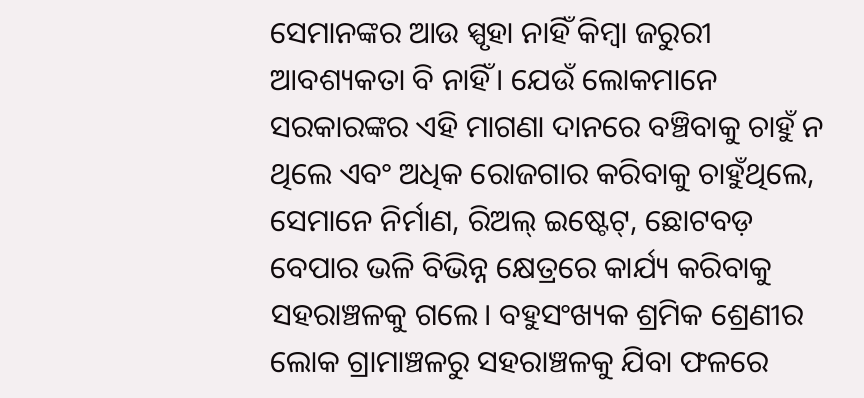ସେମାନଙ୍କର ଆଉ ସ୍ପୃହା ନାହିଁ କିମ୍ବା ଜରୁରୀ ଆବଶ୍ୟକତା ବି ନାହିଁ। ଯେଉଁ ଲୋକମାନେ ସରକାରଙ୍କର ଏହି ମାଗଣା ଦାନରେ ବଞ୍ଚିବାକୁ ଚାହୁଁ ନ ଥିଲେ ଏବଂ ଅଧିକ ରୋଜଗାର କରିବାକୁ ଚାହୁଁଥିଲେ, ସେମାନେ ନିର୍ମାଣ, ରିଅଲ୍‌ ଇଷ୍ଟେଟ୍‌, ଛୋଟବଡ଼ ବେପାର ଭଳି ବିଭିନ୍ନ କ୍ଷେତ୍ରରେ କାର୍ଯ୍ୟ କରିବାକୁ ସହରାଞ୍ଚଳକୁ ଗଲେ। ବହୁସଂଖ୍ୟକ ଶ୍ରମିକ ଶ୍ରେଣୀର ଲୋକ ଗ୍ରାମାଞ୍ଚଳରୁ ସହରାଞ୍ଚଳକୁ ଯିବା ଫଳରେ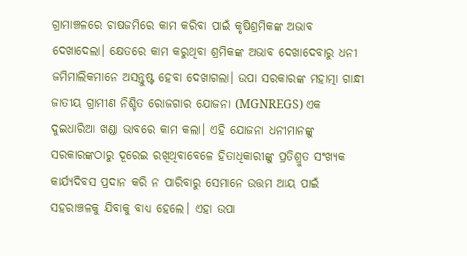ଗ୍ରାମାଞ୍ଚଳରେ ଚାଷଜମିରେ କାମ କରିବା ପାଇଁ କୃଷିଶ୍ରମିକଙ୍କ ଅଭାବ ଦେଖାଦେଲା। କ୍ଷେତରେ କାମ କରୁଥିବା ଶ୍ରମିକଙ୍କ ଅଭାବ ଦେଖାଦେବାରୁ ଧନୀ ଜମିମାଲିକମାନେ ଅସନ୍ତୁଷ୍ଟ ହେବା ଦେଖାଗଲା। ଉପା ସରକାରଙ୍କ ମହାତ୍ମା ଗାନ୍ଧୀ ଜାତୀୟ ଗ୍ରାମୀଣ ନିଶ୍ଚିତ ରୋଜଗାର ଯୋଜନା (MGNREGS) ଏକ ଦୁଇଧାରିଆ ଖଣ୍ଡା ଭାବରେ କାମ କଲା। ଏହି ଯୋଜନା ଧନୀମାନଙ୍କୁ ସରକାରଙ୍କଠାରୁ ଦୂରେଇ ରଖିଥିବାବେଳେ ହିତାଧିକାରୀଙ୍କୁ ପ୍ରତିଶ୍ରୁତ ସଂଖ୍ୟକ କାର୍ଯ୍ୟଦିବସ ପ୍ରଦାନ କରି ନ ପାରିବାରୁ ସେମାନେ ଉତ୍ତମ ଆୟ ପାଇଁ ସହରାଞ୍ଚଳକୁ ଯିବାକୁ ବାଧ୍ୟ ହେଲେ। ଏହା ଉପା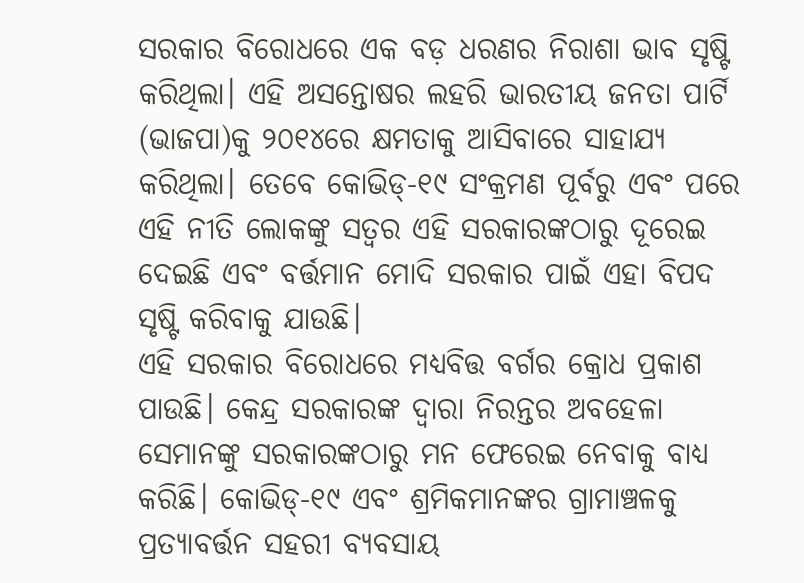ସରକାର ବିରୋଧରେ ଏକ ବଡ଼ ଧରଣର ନିରାଶା ଭାବ ସୃଷ୍ଟି କରିଥିଲା। ଏହି ଅସନ୍ତୋଷର ଲହରି ଭାରତୀୟ ଜନତା ପାର୍ଟି (ଭାଜପା)କୁ ୨୦୧୪ରେ କ୍ଷମତାକୁ ଆସିବାରେ ସାହାଯ୍ୟ କରିଥିଲା। ତେବେ କୋଭିଡ୍‌-୧୯ ସଂକ୍ରମଣ ପୂର୍ବରୁ ଏବଂ ପରେ ଏହି ନୀତି ଲୋକଙ୍କୁ ସତ୍ୱର ଏହି ସରକାରଙ୍କଠାରୁ ଦୂରେଇ ଦେଇଛି ଏବଂ ବର୍ତ୍ତମାନ ମୋଦି ସରକାର ପାଇଁ ଏହା ବିପଦ ସୃଷ୍ଟି କରିବାକୁ ଯାଉଛି।
ଏହି ସରକାର ବିରୋଧରେ ମଧ୍ୟବିତ୍ତ ବର୍ଗର କ୍ରୋଧ ପ୍ରକାଶ ପାଉଛି। କେନ୍ଦ୍ର ସରକାରଙ୍କ ଦ୍ୱାରା ନିରନ୍ତର ଅବହେଳା ସେମାନଙ୍କୁ ସରକାରଙ୍କଠାରୁ ମନ ଫେରେଇ ନେବାକୁ ବାଧ୍ୟ କରିଛି। କୋଭିଡ୍‌-୧୯ ଏବଂ ଶ୍ରମିକମାନଙ୍କର ଗ୍ରାମାଞ୍ଚଳକୁ ପ୍ରତ୍ୟାବର୍ତ୍ତନ ସହରୀ ବ୍ୟବସାୟ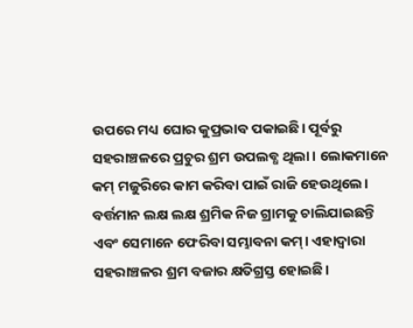ଉପରେ ମଧ୍ୟ ଘୋର କୁପ୍ରଭାବ ପକାଇଛି। ପୂର୍ବରୁ ସହରାଞ୍ଚଳରେ ପ୍ରଚୁର ଶ୍ରମ ଉପଲବ୍ଧ ଥିଲା। ଲୋକମାନେ କମ୍‌ ମଜୁରିରେ କାମ କରିବା ପାଇଁ ରାଜି ହେଉଥିଲେ। ବର୍ତ୍ତମାନ ଲକ୍ଷ ଲକ୍ଷ ଶ୍ରମିକ ନିଜ ଗ୍ରାମକୁ ଚାଲିଯାଇଛନ୍ତି ଏବଂ ସେମାନେ ଫେରିବା ସମ୍ଭାବନା କମ୍‌। ଏହାଦ୍ୱାରା ସହରାଞ୍ଚଳର ଶ୍ରମ ବଜାର କ୍ଷତିଗ୍ରସ୍ତ ହୋଇଛି।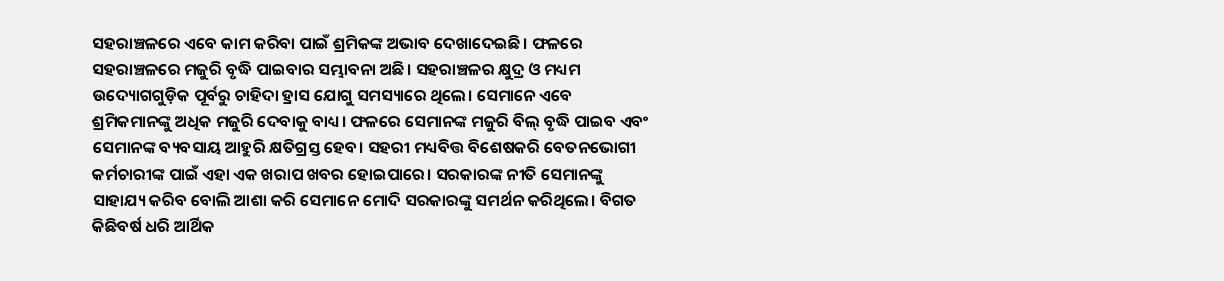ସହରାଞ୍ଚଳରେ ଏବେ କାମ କରିବା ପାଇଁ ଶ୍ରମିକଙ୍କ ଅଭାବ ଦେଖାଦେଇଛି। ଫଳରେ ସହରାଞ୍ଚଳରେ ମଜୁରି ବୃଦ୍ଧି ପାଇବାର ସମ୍ଭାବନା ଅଛି। ସହରାଞ୍ଚଳର କ୍ଷୁଦ୍ର ଓ ମଧ୍ୟମ ଉଦ୍ୟୋଗଗୁଡ଼ିକ ପୂର୍ବରୁ ଚାହିଦା ହ୍ରାସ ଯୋଗୁ ସମସ୍ୟାରେ ଥିଲେ। ସେମାନେ ଏବେ ଶ୍ରମିକମାନଙ୍କୁ ଅଧିକ ମଜୁରି ଦେବାକୁ ବାଧ୍ୟ। ଫଳରେ ସେମାନଙ୍କ ମଜୁରି ବିଲ୍‌ ବୃଦ୍ଧି ପାଇବ ଏବଂ ସେମାନଙ୍କ ବ୍ୟବସାୟ ଆହୁରି କ୍ଷତିଗ୍ରସ୍ତ ହେବ। ସହରୀ ମଧ୍ୟବିତ୍ତ ବିଶେଷକରି ବେତନଭୋଗୀ କର୍ମଚାରୀଙ୍କ ପାଇଁ ଏହା ଏକ ଖରାପ ଖବର ହୋଇପାରେ। ସରକାରଙ୍କ ନୀତି ସେମାନଙ୍କୁ ସାହାଯ୍ୟ କରିବ ବୋଲି ଆଶା କରି ସେମାନେ ମୋଦି ସରକାରଙ୍କୁ ସମର୍ଥନ କରିଥିଲେ। ବିଗତ କିଛିବର୍ଷ ଧରି ଆର୍ଥିକ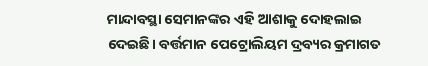ମାନ୍ଦାବସ୍ଥା ସେମାନଙ୍କର ଏହି ଆଶାକୁ ଦୋହଲାଇ ଦେଇଛି। ବର୍ତ୍ତମାନ ପେଟ୍ରୋଲିୟମ ଦ୍ରବ୍ୟର କ୍ରମାଗତ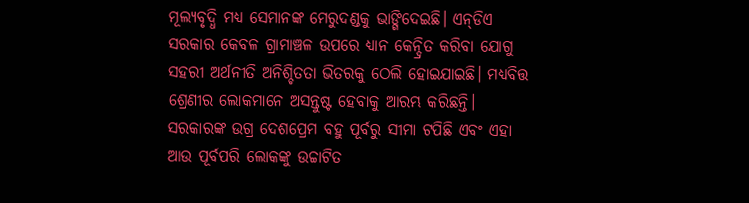ମୂଲ୍ୟବୃଦ୍ଧି ମଧ୍ୟ ସେମାନଙ୍କ ମେରୁଦଣ୍ଡକୁ ଭାଙ୍ଗିଦେଇଛି। ଏନ୍‌ଡିଏ ସରକାର କେବଳ ଗ୍ରାମାଞ୍ଚଳ ଉପରେ ଧ୍ୟାନ କେନ୍ଦ୍ରିତ କରିବା ଯୋଗୁ ସହରୀ ଅର୍ଥନୀତି ଅନିଶ୍ଚିତତା ଭିତରକୁ ଠେଲି ହୋଇଯାଇଛି। ମଧ୍ୟବିତ୍ତ ଶ୍ରେଣୀର ଲୋକମାନେ ଅସନ୍ତୁଷ୍ଟ ହେବାକୁ ଆରମ୍ଭ କରିଛନ୍ତି। ସରକାରଙ୍କ ଉଗ୍ର ଦେଶପ୍ରେମ ବହୁ ପୂର୍ବରୁ ସୀମା ଟପିଛି ଏବଂ ଏହା ଆଉ ପୂର୍ବପରି ଲୋକଙ୍କୁ ଉଚ୍ଚାଟିତ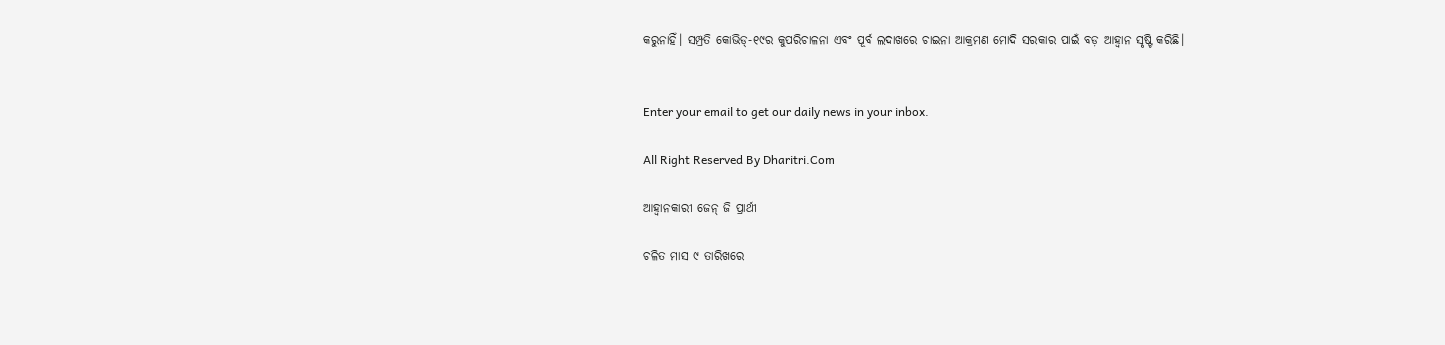କରୁନାହିଁ। ସମ୍ପ୍ରତି କୋଭିଡ୍‌-୧୯ର କୁପରିଚାଳନା ଏବଂ ପୂର୍ବ ଲଦାଖରେ ଚାଇନା ଆକ୍ରମଣ ମୋଦି ସରକାର ପାଇଁ ବଡ଼ ଆହ୍ବାନ ସୃଷ୍ଟି କରିଛି।


Enter your email to get our daily news in your inbox.

All Right Reserved By Dharitri.Com

ଆହ୍ବାନକାରୀ ଜେନ୍‌ ଜି ପ୍ରାର୍ଥୀ

ଚଳିତ ମାସ ୯ ତାରିଖରେ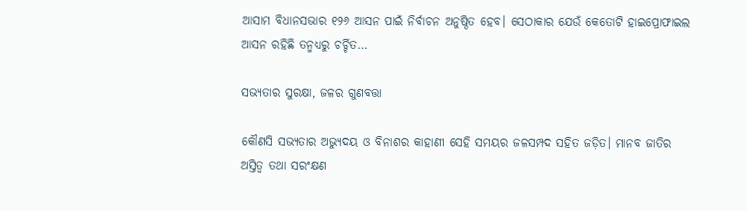ଆସାମ ବିଧାନସଭାର ୧୨୬ ଆସନ ପାଇଁ ନିର୍ବାଚନ ଅନୁଷ୍ଠିତ ହେବ। ସେଠାକାର ଯେଉଁ କେତୋଟି ହାଇପ୍ରୋଫାଇଲ ଆସନ ରହିଛି ତନ୍ମଧ୍ୟରୁ ଚର୍ଚ୍ଚିତ…

ସଭ୍ୟତାର ସୁରକ୍ଷା, ଜଳର ଗୁଣବତ୍ତା

କୌଣସି ସଭ୍ୟତାର ଅଭ୍ୟୁଦୟ ଓ ବିନାଶର କାହାଣୀ ସେହି ସମୟର ଜଳସମ୍ପଦ ସହିତ ଜଡ଼ିତ। ମାନବ ଜାତିର ଅସ୍ତିତ୍ୱ ତଥା ସରଂକ୍ଷଣ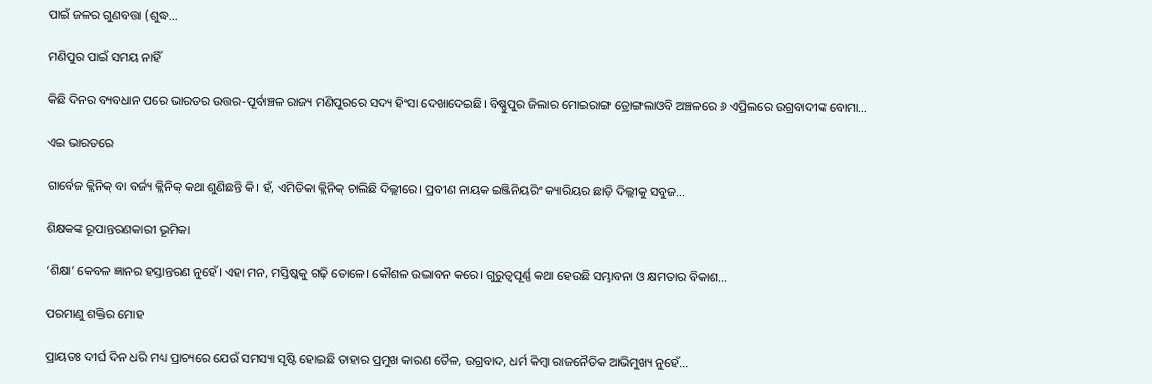ପାଇଁ ଜଳର ଗୁଣବତ୍ତା (ଶୁଦ୍ଧ…

ମଣିପୁର ପାଇଁ ସମୟ ନାହିଁ

କିଛି ଦିନର ବ୍ୟବଧାନ ପରେ ଭାରତର ଉତ୍ତର-ପୂର୍ବାଞ୍ଚଳ ରାଜ୍ୟ ମଣିପୁରରେ ସଦ୍ୟ ହିଂସା ଦେଖାଦେଇଛି। ବିଷ୍ଣୁପୁର ଜିଲାର ମୋଇରାଙ୍ଗ ତ୍ରୋଙ୍ଗଲାଓବି ଅଞ୍ଚଳରେ ୬ ଏପ୍ରିଲରେ ଉଗ୍ରବାଦୀଙ୍କ ବୋମା…

ଏଇ ଭାରତରେ

ଗାର୍ବେଜ କ୍ଲିନିକ୍‌ ବା ବର୍ଜ୍ୟ କ୍ଲିନିକ୍‌ କଥା ଶୁଣିଛନ୍ତି କି। ହଁ, ଏମିତିକା କ୍ଲିନିକ୍‌ ଚାଲିଛି ଦିଲ୍ଲୀରେ। ପ୍ରବୀଣ ନାୟକ ଇଞ୍ଜିନିୟରିଂ କ୍ୟାରିୟର ଛାଡ଼ି ଦିଲ୍ଲୀକୁ ସବୁଜ…

ଶିକ୍ଷକଙ୍କ ରୂପାନ୍ତରଣକାରୀ ଭୂମିକା

‘ଶିକ୍ଷା’ କେବଳ ଜ୍ଞାନର ହସ୍ତାନ୍ତରଣ ନୁହେଁ। ଏହା ମନ, ମସ୍ତିଷ୍କକୁ ଗଢ଼ି ତୋଳେ। କୌଶଳ ଉଦ୍ଭାବନ କରେ। ଗୁରୁତ୍ୱପୂର୍ଣ୍ଣ କଥା ହେଉଛି ସମ୍ଭାବନା ଓ କ୍ଷମତାର ବିକାଶ…

ପରମାଣୁ ଶକ୍ତିର ମୋହ

ପ୍ରାୟତଃ ଦୀର୍ଘ ଦିନ ଧରି ମଧ୍ୟ ପ୍ରାଚ୍ୟରେ ଯେଉଁ ସମସ୍ୟା ସୃଷ୍ଟି ହୋଇଛି ତାହାର ପ୍ରମୁଖ କାରଣ ତୈଳ, ଉଗ୍ରବାଦ, ଧର୍ମ କିମ୍ବା ରାଜନୈତିକ ଆଭିମୁଖ୍ୟ ନୁହେଁ…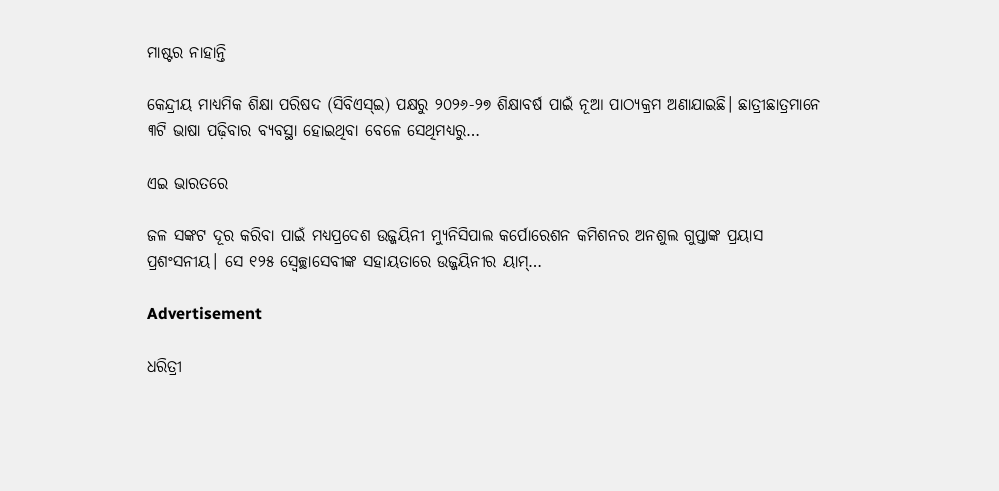ମାଷ୍ଟର ନାହାନ୍ତି

କେନ୍ଦ୍ରୀୟ ମାଧ୍ୟମିକ ଶିକ୍ଷା ପରିଷଦ (ସିବିଏସ୍‌ଇ) ପକ୍ଷରୁ ୨୦୨୬-୨୭ ଶିକ୍ଷାବର୍ଷ ପାଇଁ ନୂଆ ପାଠ୍ୟକ୍ରମ ଅଣାଯାଇଛି। ଛାତ୍ରୀଛାତ୍ରମାନେ ୩ଟି ଭାଷା ପଢ଼ିବାର ବ୍ୟବସ୍ଥା ହୋଇଥିବା ବେଳେ ସେଥିମଧ୍ୟରୁ…

ଏଇ ଭାରତରେ

ଜଳ ସଙ୍କଟ ଦୂର କରିବା ପାଇଁ ମଧ୍ୟପ୍ରଦେଶ ଉଜ୍ଜୟିନୀ ମ୍ୟୁନିସିପାଲ କର୍ପୋରେଶନ କମିଶନର ଅନଶୁଲ ଗୁପ୍ତାଙ୍କ ପ୍ରୟାସ ପ୍ରଶଂସନୀୟ। ସେ ୧୨୫ ସ୍ବେଚ୍ଛାସେବୀଙ୍କ ସହାୟତାରେ ଉଜ୍ଜୟିନୀର ୟାମ୍‌…

Advertisement

ଧରିତ୍ରୀ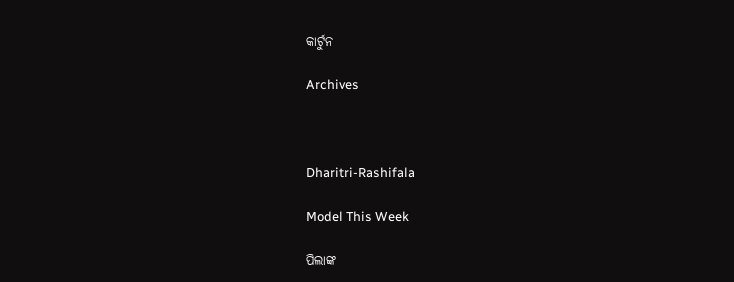କାର୍ଟୁନ

Archives



Dharitri-Rashifala

Model This Week

ପିଲାଙ୍କ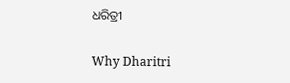ଧରିତ୍ରୀ

Why Dharitri